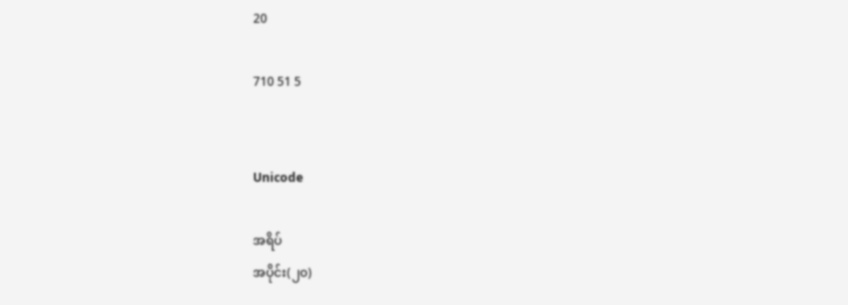20

710 51 5


Unicode

အရိပ်
အပိုင်း(၂၀)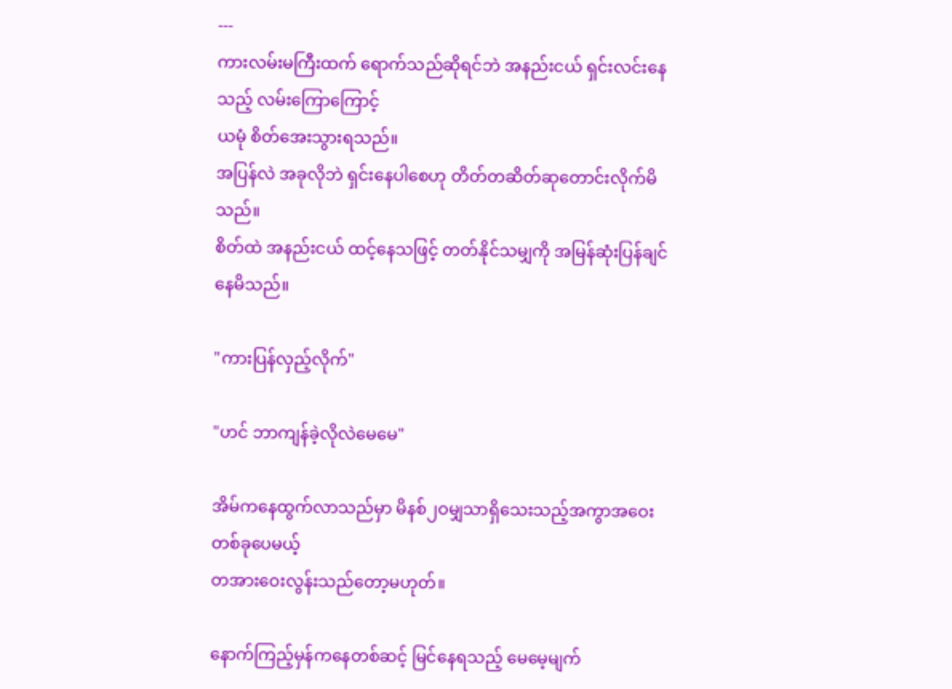---
ကားလမ်းမကြီးထက် ရောက်သည်ဆိုရင်ဘဲ အနည်းငယ် ရှင်းလင်းနေသည့် လမ်းကြောကြောင့်
ယမုံ စိတ်အေးသွားရသည်။
အပြန်လဲ အခုလိုဘဲ ရှင်းနေပါစေဟု တိတ်တဆိတ်ဆုတောင်းလိုက်မိသည်။
စိတ်ထဲ အနည်းငယ် ထင့်နေသဖြင့် တတ်နိုင်သမျှကို အမြန်ဆုံးပြန်ချင်နေမိသည်။

"ကားပြန်လှည့်လိုက်"

"ဟင် ဘာကျန်ခဲ့လိုလဲမေမေ"

အိမ်ကနေထွက်လာသည်မှာ မိနစ်၂ဝမျှသာရှိသေးသည့်အကွာအဝေးတစ်ခုပေမယ့်
တအားဝေးလွန်းသည်တော့မဟုတ်။

နောက်ကြည့်မှန်ကနေတစ်ဆင့် မြင်နေရသည့် မေမေ့မျက်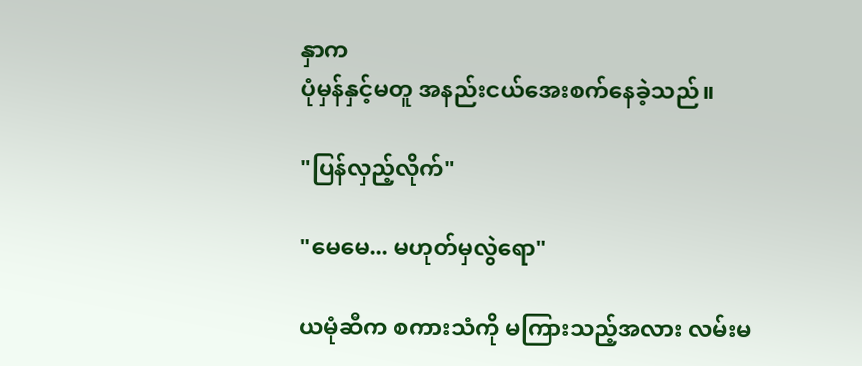နှာက
ပုံမှန်နှင့်မတူ အနည်းငယ်အေးစက်နေခဲ့သည်။

"ပြန်လှည့်လိုက်"

"မေမေ... မဟုတ်မှလွဲရော"

ယမုံဆီက စကားသံကို မကြားသည့်အလား လမ်းမ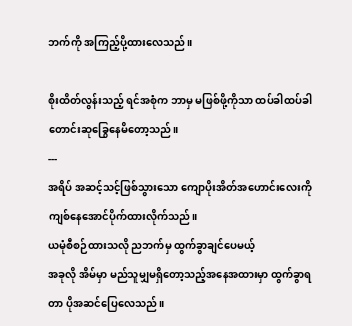ဘက်ကို အကြည့်ပို့ထားလေသည်။

စိုးထိတ်လွန်းသည့် ရင်အစုံက ဘာမှ မဖြစ်ဖို့ကိုသာ ထပ်ခါထပ်ခါ တောင်းဆုခြွေနေမိတော့သည်။
---
အရိပ် အဆင့်သင့်ဖြစ်သွားသော ကျောပိုးအိတ်အဟောင်းလေးကို ကျစ်နေအောင်ပိုက်ထားလိုက်သည်။
ယမုံစီစဉ်ထားသလို ညဘက်မှ ထွက်ခွာချင်ပေမယ့်
အခုလို အိမ်မှာ မည်သူမျှမရှိတော့သည့်အနေအထားမှာ ထွက်ခွာရတာ ပိုအဆင်ပြေလေသည်။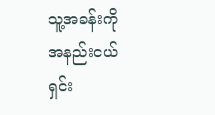သူ့အခန်းကို အနည်းငယ် ရှင်း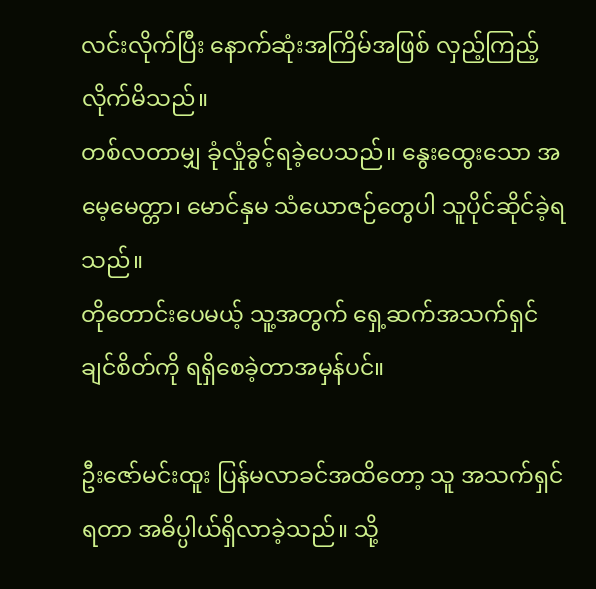လင်းလိုက်ပြီး နောက်ဆုံးအကြိမ်အဖြစ် လှည့်ကြည့်လိုက်မိသည်။
တစ်လတာမျှ ခုံလှုံခွင့်ရခဲ့ပေသည်။ နွေးထွေးသော အမေ့မေတ္တာ၊ မောင်နှမ သံယောဇဉ်တွေပါ သူပိုင်ဆိုင်ခဲ့ရသည်။
တိုတောင်းပေမယ့် သူ့အတွက် ရှေ့ဆက်အသက်ရှင်ချင်စိတ်ကို ရရှိစေခဲ့တာအမှန်ပင်။

ဦးဇော်မင်းထူး ပြန်မလာခင်အထိတော့ သူ အသက်ရှင်ရတာ အဓိပ္ပါယ်ရှိလာခဲ့သည်။ သို့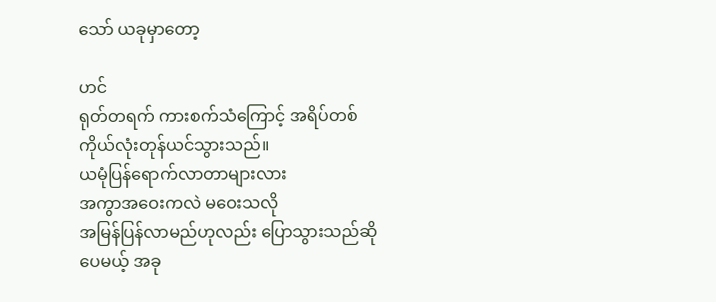သော် ယခုမှာတော့

ဟင်
ရုတ်တရက် ကားစက်သံကြောင့် အရိပ်တစ်ကိုယ်လုံးတုန်ယင်သွားသည်။
ယမုံပြန်ရောက်လာတာများလား
အကွာအဝေးကလဲ မဝေးသလို
အမြန်ပြန်လာမည်ဟုလည်း ပြောသွားသည်ဆိုပေမယ့် အခု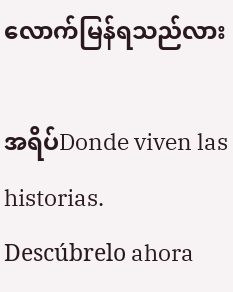လောက်မြန်ရသည်လား

အရိပ်Donde viven las historias. Descúbrelo ahora